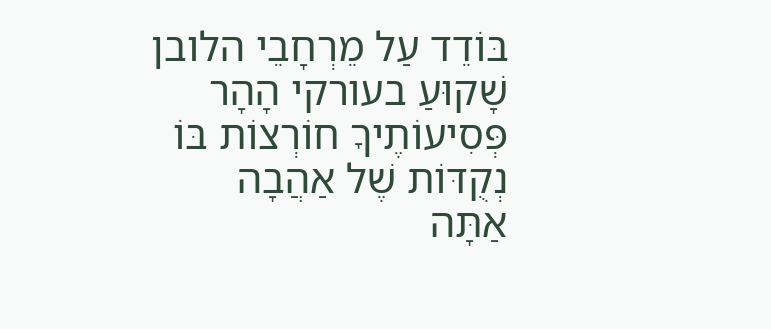בּוֹדֵד עַל מֵרְחָבֵי הלובן
שָׁקוּעַ בעורקי הָהָר
פְּסִיעוֹתֶיךָ חוֹרְצוֹת בּוֹ נְקֻדּוֹת שֶׁל אַהֲבָה
אַתָּה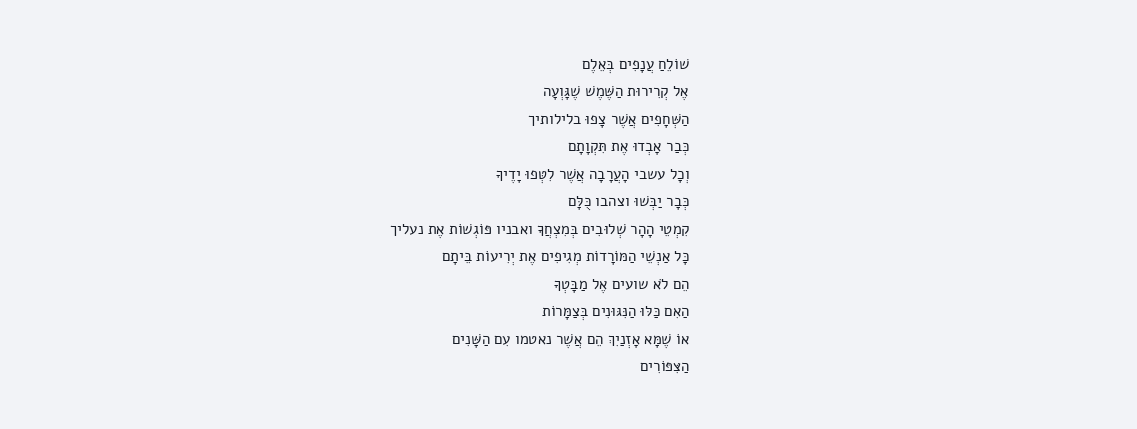שׁוֹלֵחַ עֲנָפִים בְּאֵלֶם
אֶל קְרִירוּת הַשֶּׁמֶשׁ שֶׁגָּוְעָה
הַשְּׁחָפִים אֲשֶׁר צָפוּ בלילותיך
כְּבַר אָבְדוּ אֶת תִּקְוָתָם
וְכָל עשבי הָעֲרָבָה אֲשֶׁר לִטְּפוּ יָדֶיךָ
כְּבָר יַבְּשׁוּ וצהבו כֻּלָּם
קִמְטֵי הָהָר שְׁלוּבִים בְּמִצְחֲךָ ואבניו פּוֹגְשׁוֹת אֶת נעליך
כָּל אַנְשֵׁי הַמּוֹרָדוֹת מְגִיפִים אֶת יְרִיעוֹת בֵּיתָם
הֵם לֹא שועים אֶל מַבָּטְךָ
הַאִם כַּלּוּ הַנִּגּוּנִים בְּצַמָּרוֹת
אוֹ שֶׁמָּא אָזְנַיִךְ הֵם אֲשֶׁר נאטמו עִם הַשָּׁנִים
הַצִּפּוֹרִים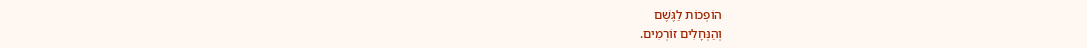הוֹפְכוֹת לַגֶּשֶׁם
וְהַנְּחָלִים זוֹרְמִים.